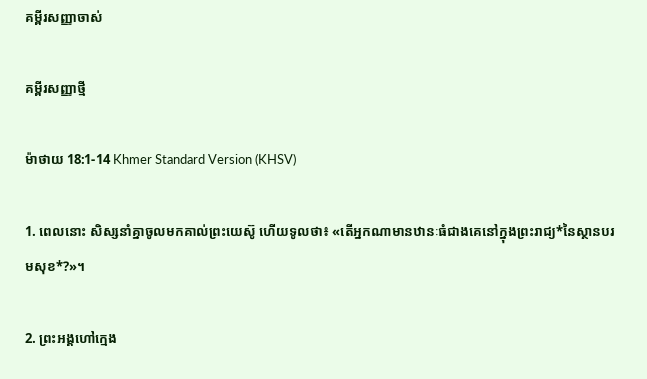គម្ពីរសញ្ញាចាស់

គម្ពីរសញ្ញាថ្មី

ម៉ាថាយ 18:1-14 Khmer Standard Version (KHSV)

1. ពេលនោះ សិស្សនាំគ្នាចូលមកគាល់ព្រះ‌យេស៊ូ ហើយទូលថា៖ «តើអ្នកណាមានឋានៈធំជាងគេនៅក្នុងព្រះ‌រាជ្យ*នៃស្ថានបរម‌សុខ*?»។

2. ព្រះ‌អង្គហៅក្មេង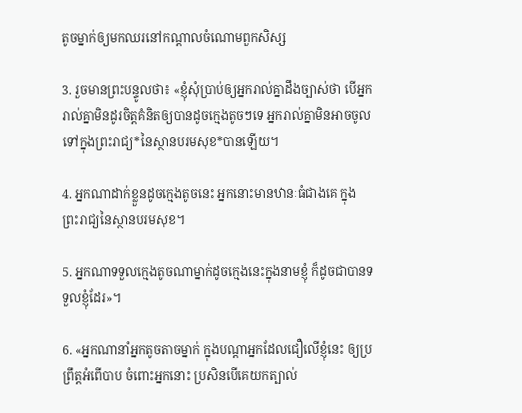តូចម្នាក់ឲ្យមកឈរនៅកណ្ដាលចំណោមពួកសិស្ស

3. រួចមានព្រះ‌បន្ទូលថា៖ «ខ្ញុំសុំប្រាប់ឲ្យអ្នករាល់គ្នាដឹងច្បាស់ថា បើអ្នករាល់គ្នាមិនដូរចិត្តគំនិតឲ្យបានដូចក្មេងតូចៗទេ អ្នករាល់គ្នាមិនអាចចូលទៅក្នុងព្រះ‌រាជ្យ*នៃស្ថានបរម‌សុខ*បានឡើយ។

4. អ្នកណាដាក់ខ្លួនដូចក្មេងតូចនេះ អ្នកនោះមានឋានៈធំជាងគេ ក្នុងព្រះ‌រាជ្យនៃស្ថានបរម‌សុខ។

5. អ្នកណាទទួលក្មេងតូចណាម្នាក់ដូចក្មេងនេះក្នុងនាមខ្ញុំ ក៏ដូចជាបានទទួលខ្ញុំដែរ»។

6. «អ្នកណានាំអ្នកតូច‌តាចម្នាក់ ក្នុងបណ្ដាអ្នកដែលជឿលើខ្ញុំនេះ ឲ្យប្រព្រឹត្តអំពើបាប ចំពោះអ្នកនោះ ប្រសិនបើគេយកត្បាល់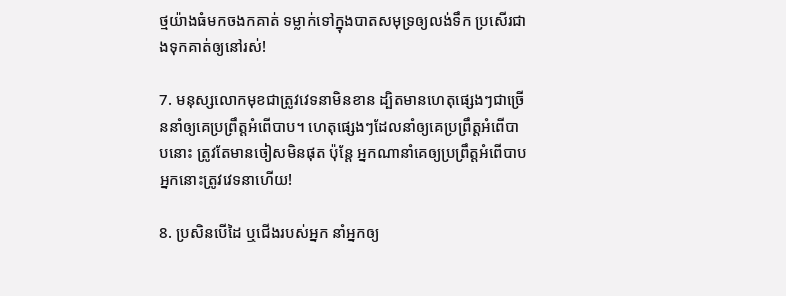ថ្មយ៉ាងធំមកចងកគាត់ ទម្លាក់ទៅក្នុងបាតសមុទ្រឲ្យលង់ទឹក ប្រសើរជាងទុកគាត់ឲ្យនៅរស់!

7. មនុស្សលោកមុខជាត្រូវវេទនាមិនខាន ដ្បិតមានហេតុផ្សេងៗជាច្រើននាំឲ្យគេប្រព្រឹត្តអំពើបាប។ ហេតុផ្សេងៗដែលនាំឲ្យគេប្រព្រឹត្តអំពើបាបនោះ ត្រូវតែមានចៀសមិនផុត ប៉ុន្តែ អ្នកណានាំគេឲ្យប្រព្រឹត្តអំពើបាប អ្នកនោះត្រូវវេទនាហើយ!

8. ប្រសិនបើដៃ ឬជើងរបស់អ្នក នាំអ្នកឲ្យ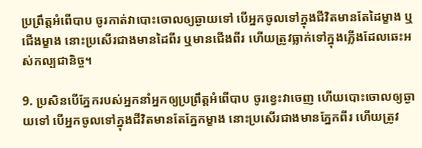ប្រព្រឹត្តអំពើបាប ចូរកាត់វាបោះចោលឲ្យឆ្ងាយទៅ បើអ្នកចូលទៅក្នុងជីវិតមានតែដៃម្ខាង ឬជើងម្ខាង នោះប្រសើរជាងមានដៃពីរ ឬមានជើងពីរ ហើយត្រូវធ្លាក់ទៅក្នុងភ្លើងដែលឆេះអស់‌កល្បជា‌និច្ច។

9. ប្រសិនបើភ្នែករបស់អ្នកនាំអ្នកឲ្យប្រព្រឹត្តអំពើបាប ចូរខ្វេះវាចេញ ហើយបោះចោលឲ្យឆ្ងាយទៅ បើអ្នកចូលទៅក្នុងជីវិតមានតែភ្នែកម្ខាង នោះប្រសើរជាងមានភ្នែកពីរ ហើយត្រូវ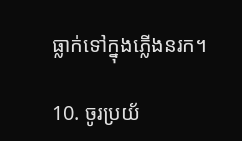ធ្លាក់ទៅក្នុងភ្លើងនរក។

10. ចូរប្រយ័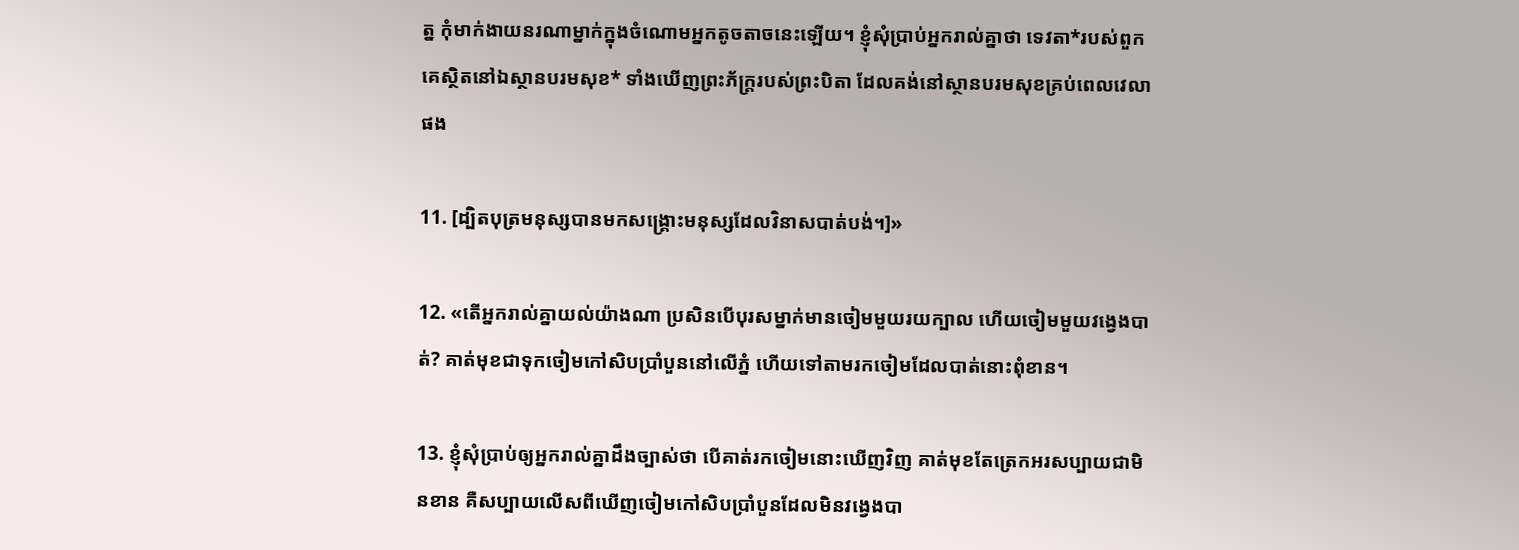ត្ន កុំមាក់‌ងាយនរណាម្នាក់ក្នុងចំណោមអ្នកតូច‌តាចនេះឡើយ។ ខ្ញុំសុំប្រាប់អ្នករាល់គ្នាថា ទេវតា*របស់ពួកគេស្ថិតនៅឯស្ថានបរម‌សុខ* ទាំងឃើញព្រះ‌ភ័ក្ត្ររបស់ព្រះ‌បិតា ដែលគង់នៅស្ថានបរម‌សុខគ្រប់ពេលវេលាផង

11. [ដ្បិតបុត្រមនុស្សបានមកសង្គ្រោះមនុស្សដែលវិនាសបាត់បង់។]»

12. «តើអ្នករាល់គ្នាយល់យ៉ាងណា ប្រសិនបើបុរសម្នាក់មានចៀមមួយ‌រយក្បាល ហើយចៀមមួយវង្វេងបាត់? គាត់មុខជាទុកចៀមកៅ‌សិបប្រាំបួននៅលើភ្នំ ហើយទៅតាមរកចៀមដែលបាត់នោះពុំ‌ខាន។

13. ខ្ញុំសុំប្រាប់ឲ្យអ្នករាល់គ្នាដឹងច្បាស់ថា បើគាត់រកចៀមនោះឃើញវិញ គាត់មុខតែត្រេក‌អរសប្បាយជាមិនខាន គឺសប្បាយលើសពីឃើញចៀមកៅ‌សិបប្រាំបួនដែលមិនវង្វេងបា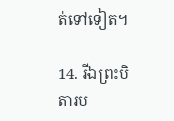ត់ទៅទៀត។

14. រីឯព្រះ‌បិតារប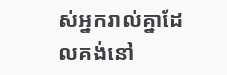ស់អ្នករាល់គ្នាដែលគង់នៅ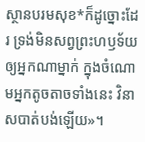ស្ថានបរម‌សុខ*ក៏ដូច្នោះដែរ ទ្រង់មិនសព្វព្រះ‌ហឫទ័យឲ្យអ្នកណាម្នាក់ ក្នុងចំណោមអ្នកតូច‌តាចទាំងនេះ វិនាសបាត់បង់ឡើយ»។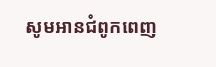សូមអានជំពូកពេញ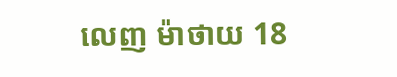លេញ ម៉ាថាយ 18